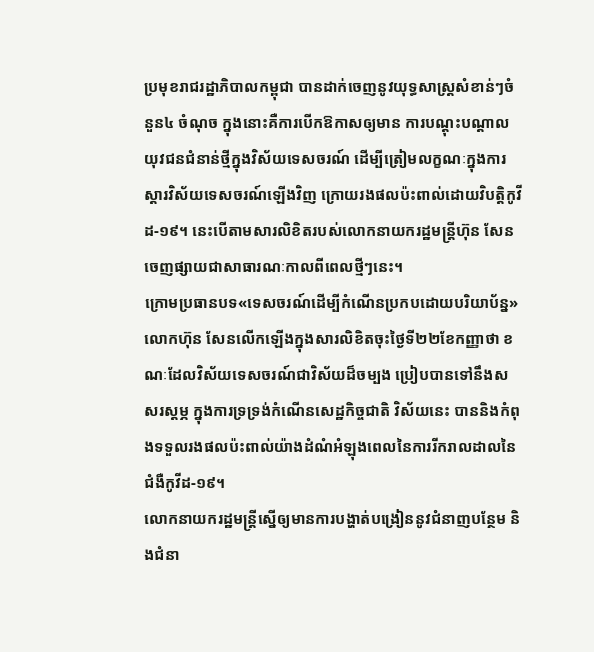ប្រមុខរាជរដ្ឋាភិបាលកម្ពុជា បានដាក់ចេញនូវយុទ្ធសាស្រ្តសំខាន់ៗចំនួន៤ ចំណុច ក្នុងនោះគឺការបើកឱកាសឲ្យមាន ការបណ្តុះបណ្តាលយុវជនជំនាន់ថ្មីក្នុងវិស័យទេសចរណ៍ ដើម្បីត្រៀមលក្ខណៈក្នុងការស្តារវិស័យទេសចរណ៍ឡើងវិញ ក្រោយរងផលប៉ះពាល់ដោយវិបត្តិកូវីដ-១៩។ នេះបើតាមសារលិខិតរបស់លោកនាយករដ្ឋមន្ត្រីហ៊ុន សែនចេញផ្សាយជាសាធារណៈកាលពីពេលថ្មីៗនេះ។
ក្រោមប្រធានបទ«ទេសចរណ៍ដើម្បីកំណើនប្រកបដោយបរិយាប័ន្ន» លោកហ៊ុន សែនលើកឡើងក្នុងសារលិខិតចុះថ្ងៃទី២២ខែកញ្ញាថា ខណៈដែលវិស័យទេសចរណ៍ជាវិស័យដ៏ចម្បង ប្រៀបបានទៅនឹងសសរស្តម្ភ ក្នុងការទ្រទ្រង់កំណើនសេដ្ឋកិច្ចជាតិ វិស័យនេះ បាននិងកំពុងទទួលរងផលប៉ះពាល់យ៉ាងដំណំអំឡុងពេលនៃការរីករាលដាលនៃជំងឺកូវីដ-១៩។
លោកនាយករដ្ឋមន្ត្រីស្នើឲ្យមានការបង្ហាត់បង្រៀននូវជំនាញបន្ថែម និងជំនា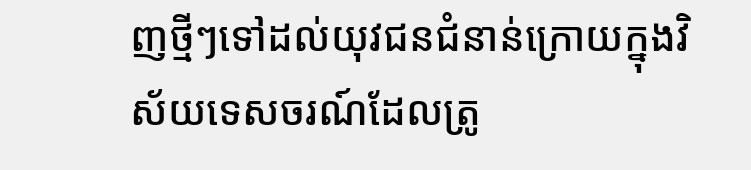ញថ្មីៗទៅដល់យុវជនជំនាន់ក្រោយក្នុងវិស័យទេសចរណ៍ដែលត្រូ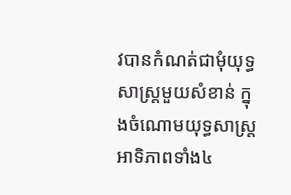វបានកំណត់ជាមុំយុទ្ធសាស្រ្តមួយសំខាន់ ក្នុងចំណោមយុទ្ធសាស្រ្តអាទិភាពទាំង៤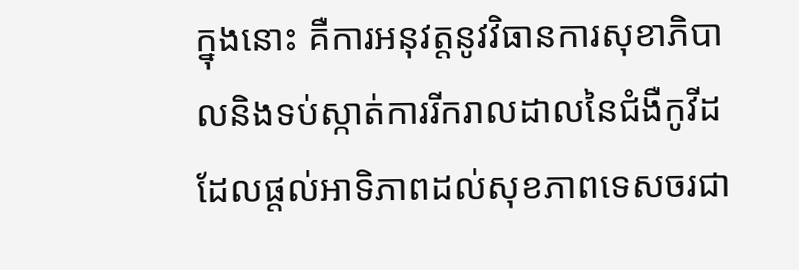ក្នុងនោះ គឺការអនុវត្តនូវវិធានការសុខាភិបាលនិងទប់ស្កាត់ការរីករាលដាលនៃជំងឺកូវីដ ដែលផ្តល់អាទិភាពដល់សុខភាពទេសចរជា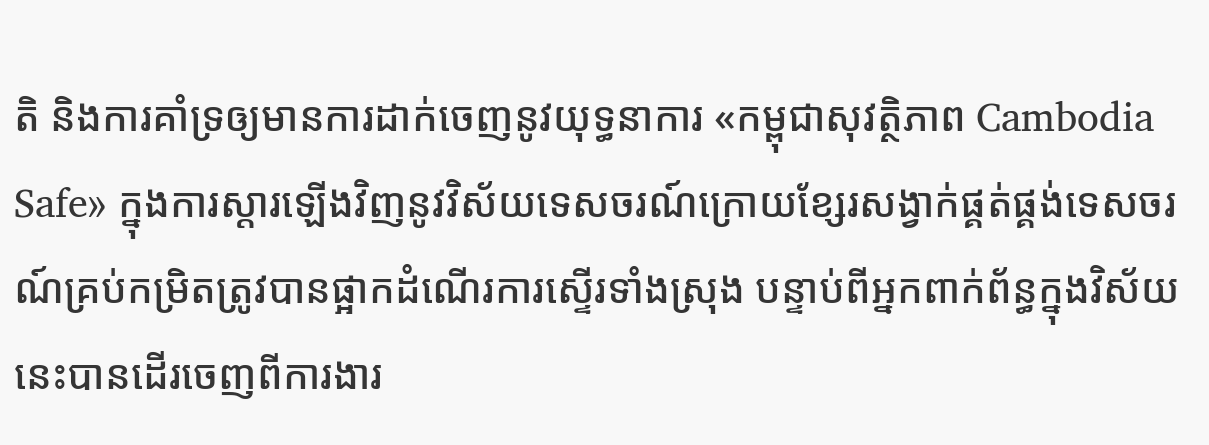តិ និងការគាំទ្រឲ្យមានការដាក់ចេញនូវយុទ្ធនាការ «កម្ពុជាសុវត្ថិភាព Cambodia Safe» ក្នុងការស្តារឡើងវិញនូវវិស័យទេសចរណ៍ក្រោយខ្សែរសង្វាក់ផ្គត់ផ្គង់ទេសចរណ៍គ្រប់កម្រិតត្រូវបានផ្អាកដំណើរការស្ទើរទាំងស្រុង បន្ទាប់ពីអ្នកពាក់ព័ន្ធក្នុងវិស័យនេះបានដើរចេញពីការងារ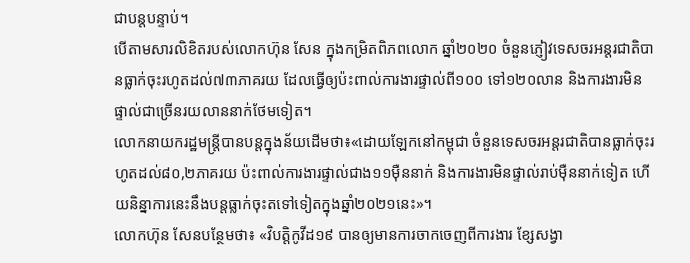ជាបន្តបន្ទាប់។
បើតាមសារលិខិតរបស់លោកហ៊ុន សែន ក្នុងកម្រិតពិភពលោក ឆ្នាំ២០២០ ចំនួនភ្ញៀវទេសចរអន្តរជាតិបានធ្លាក់ចុះរហូតដល់៧៣ភាគរយ ដែលធ្វើឲ្យប៉ះពាល់ការងារផ្ទាល់ពី១០០ ទៅ១២០លាន និងការងារមិនផ្ទាល់ជាច្រើនរយលាននាក់ថែមទៀត។
លោកនាយករដ្ឋមន្ត្រីបានបន្តក្នុងន័យដើមថា៖«ដោយឡែកនៅកម្ពុជា ចំនួនទេសចរអន្តរជាតិបានធ្លាក់ចុះរហូតដល់៨០,២ភាគរយ ប៉ះពាល់ការងារផ្ទាល់ជាង១១ម៉ឺននាក់ និងការងារមិនផ្ទាល់រាប់ម៉ឺននាក់ទៀត ហើយនិន្នាការនេះនឹងបន្តធ្លាក់ចុះតទៅទៀតក្នុងឆ្នាំ២០២១នេះ»។
លោកហ៊ុន សែនបន្ថែមថា៖ «វិបត្តិកូវីដ១៩ បានឲ្យមានការចាកចេញពីការងារ ខ្សែសង្វា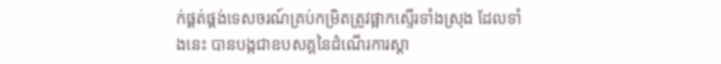ក់ផ្គត់ផ្គង់ទេសចរណ៍គ្រប់កម្រិតត្រូវផ្អាកស្ទើរទាំងស្រុង ដែលទាំងនេះ បានបង្កជាឧបសគ្គនៃដំណើរការស្តា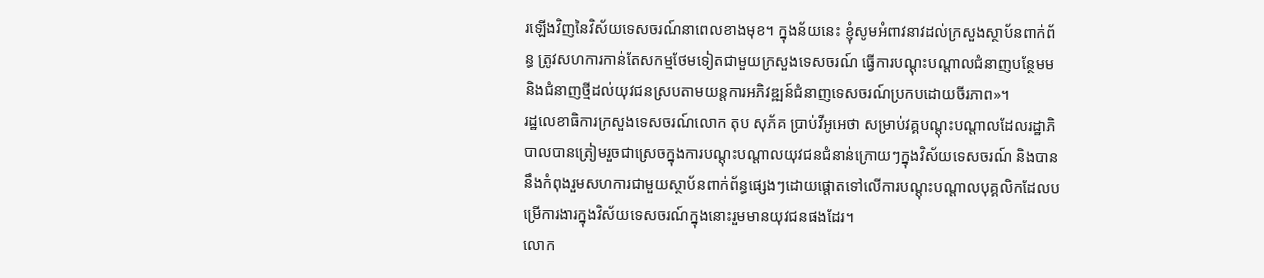រឡើងវិញនៃវិស័យទេសចរណ៍នាពេលខាងមុខ។ ក្នុងន័យនេះ ខ្ញុំសូមអំពាវនាវដល់ក្រសួងស្ថាប័នពាក់ព័ន្ធ ត្រូវសហការកាន់តែសកម្មថែមទៀតជាមួយក្រសួងទេសចរណ៍ ធ្វើការបណ្តុះបណ្តាលជំនាញបន្ថែមមនិងជំនាញថ្មីដល់យុវជនស្របតាមយន្តការអភិវឌ្ឍន៍ជំនាញទេសចរណ៍ប្រកបដោយចីរភាព»។
រដ្ឋលេខាធិការក្រសួងទេសចរណ៍លោក តុប សុភ័គ ប្រាប់វីអូអេថា សម្រាប់វគ្គបណ្តុះបណ្តាលដែលរដ្ឋាភិបាលបានត្រៀមរួចជាស្រេចក្នុងការបណ្តុះបណ្តាលយុវជនជំនាន់ក្រោយៗក្នុងវិស័យទេសចរណ៍ និងបាននឹងកំពុងរួមសហការជាមួយស្ថាប័នពាក់ព័ន្ធផ្សេងៗដោយផ្តោតទៅលើការបណ្តុះបណ្តាលបុគ្គលិកដែលបម្រើការងារក្នុងវិស័យទេសចរណ៍ក្នុងនោះរួមមានយុវជនផងដែរ។
លោក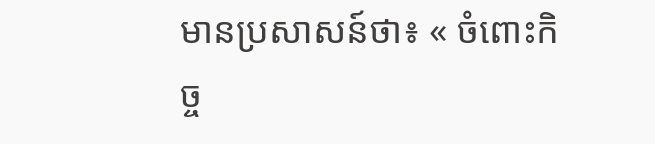មានប្រសាសន៍ថា៖ « ចំពោះកិច្ច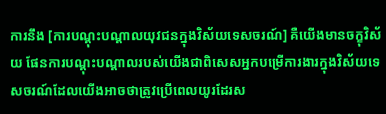ការនឹង [ការបណ្តុះបណ្តាលយុវជនក្នុងវិស័យទេសចរណ៍] គឺយើងមានចក្ខុវិស័យ ផែនការបណ្តុះបណ្តាលរបស់យើងជាពិសេសអ្នកបម្រើការងារក្នុងវិស័យទេសចរណ៍ដែលយើងអាចថាត្រូវប្រើពេលយូរដែរស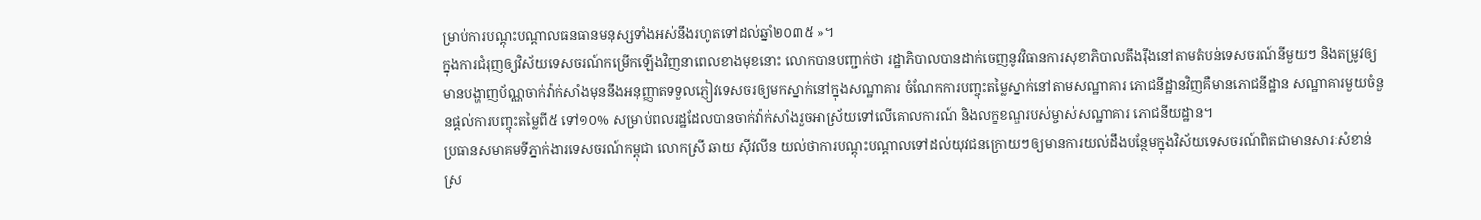ម្រាប់ការបណ្តុះបណ្តាលធនធានមនុស្សទាំងអស់នឹងរហូតទៅដល់ឆ្នាំ២០៣៥ »។
ក្នុងការជំរុញឲ្យវិស័យទេសចរណ៍កម្រើកឡើងវិញនាពេលខាងមុខនោះ លោកបានបញ្ជាក់ថា រដ្ឋាភិបាលបានដាក់ចេញនូវវិធានការសុខាភិបាលតឹងរ៉ឹងនៅតាមតំបន់ទេសចរណ៍នីមួយៗ និងតម្រូវឲ្យមានបង្ហាញប័ណ្ណចាក់វ៉ាក់សាំងមុននឹងអនុញ្ញាតទទួលភ្ញៀវទេសចរឲ្យមកស្នាក់នៅក្នុងសណ្ឋាគារ ចំណែកការបញ្ចុះតម្លៃស្នាក់នៅតាមសណ្ឋាគារ ភោជនីដ្ឋានវិញគឺមានភោជនីដ្ឋាន សណ្ឋាគារមួយចំនួនផ្តល់ការបញ្ចុះតម្លៃពី៥ ទៅ១០% សម្រាប់ពលរដ្ឋដែលបានចាក់វ៉ាក់សាំងរួចអាស្រ័យទៅលើគោលការណ៍ និងលក្ខខណ្ឌរបស់ម្ចាស់សណ្ឋាគារ ភោជនីយដ្ឋាន។
ប្រធានសមាគមទីភ្នាក់ងារទេសចរណ៍កម្ពុជា លោកស្រី ឆាយ ស៊ីវលីន យល់ថាការបណ្តុះបណ្តាលទៅដល់យុវជនក្រោយៗឲ្យមានការយល់ដឹងបន្ថែមក្នុងវិស័យទេសចរណ៍ពិតជាមានសារៈសំខាន់ ស្រ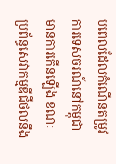បពេលដែលកំណើនតម្រូវការទេសចរណ៍នៅកម្ពុជាមានការកើនឡើង ខណៈប្រព័ន្ធសេវាកម្មឌីជីថលនឹង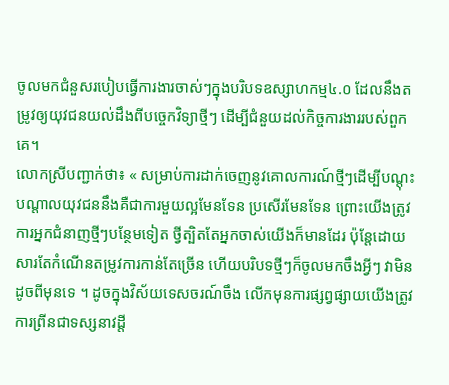ចូលមកជំនួសរបៀបធ្វើការងារចាស់ៗក្នុងបរិបទឧស្សាហកម្ម៤.០ ដែលនឹងតម្រូវឲ្យយុវជនយល់ដឹងពីបច្ចេកវិទ្យាថ្មីៗ ដើម្បីជំនួយដល់កិច្ចការងាររបស់ពួកគេ។
លោកស្រីបញ្ជាក់ថា៖ « សម្រាប់ការដាក់ចេញនូវគោលការណ៍ថ្មីៗដើម្បីបណ្តុះបណ្តាលយុវជននឹងគឺជាការមួយល្អមែនទែន ប្រសើរមែនទែន ព្រោះយើងត្រូវការអ្នកជំនាញថ្មីៗបន្ថែមទៀត ថ្វីត្បិតតែអ្នកចាស់យើងក៏មានដែរ ប៉ុន្តែដោយសារតែកំណើនតម្រូវការកាន់តែច្រើន ហើយបរិបទថ្មីៗក៏ចូលមកចឹងអ្វីៗ វាមិនដូចពីមុនទេ ។ ដូចក្នុងវិស័យទេសចរណ៍ចឹង លើកមុនការផ្សព្វផ្សាយយើងត្រូវការព្រីនជាទស្សនាវដ្តី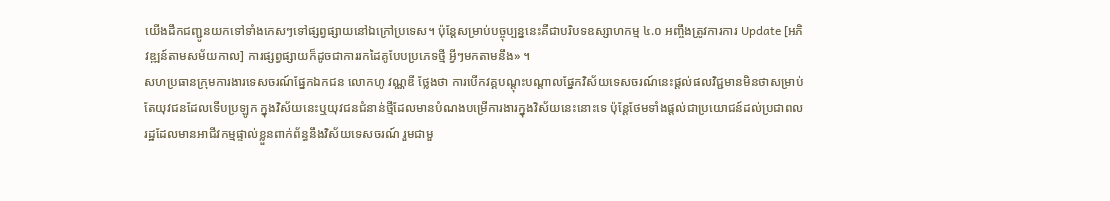យើងដឹកជញ្ជូនយកទៅទាំងកេសៗទៅផ្សព្វផ្សាយនៅឯក្រៅប្រទេស។ ប៉ុន្តែសម្រាប់បច្ចុប្បន្ននេះគឺជាបរិបទឧស្សាហកម្ម ៤.០ អញ្ចឹងត្រូវការការ Update [អភិវឌ្ឍន៍តាមសម័យកាល] ការផ្សព្វផ្សាយក៏ដូចជាការរកដៃគូបែបប្រភេទថ្មី អ្វីៗមកតាមនឹង» ។
សហប្រធានក្រុមការងារទេសចរណ៍ផ្នែកឯកជន លោកហូ វណ្ណឌី ថ្លែងថា ការបើកវគ្គបណ្តុះបណ្តាលផ្នែកវិស័យទេសចរណ៍នេះផ្តល់ផលវិជ្ជមានមិនថាសម្រាប់តែយុវជនដែលទើបប្រឡូក ក្នុងវិស័យនេះឬយុវជនជំនាន់ថ្មីដែលមានបំណងបម្រើការងារក្នុងវិស័យនេះនោះទេ ប៉ុន្តែថែមទាំងផ្តល់ជាប្រយោជន៍ដល់ប្រជាពលរដ្ឋដែលមានអាជីវកម្មផ្ទាល់ខ្លួនពាក់ព័ន្ធនឹងវិស័យទេសចរណ៍ រួមជាមួ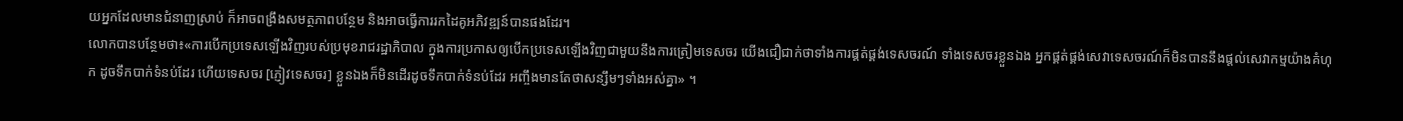យអ្នកដែលមានជំនាញស្រាប់ ក៏អាចពង្រឹងសមត្ថភាពបន្ថែម និងអាចធ្វើការរកដៃគូអភិវឌ្ឍន៍បានផងដែរ។
លោកបានបន្ថែមថា៖«ការបើកប្រទេសឡើងវិញរបស់ប្រមុខរាជរដ្ឋាភិបាល ក្នុងការប្រកាសឲ្យបើកប្រទេសឡើងវិញជាមួយនឹងការត្រៀមទេសចរ យើងជឿជាក់ថាទាំងការផ្គត់ផ្គង់ទេសចរណ៍ ទាំងទេសចរខ្លួនឯង អ្នកផ្គត់ផ្គង់សេវាទេសចរណ៍ក៏មិនបាននឹងផ្តល់សេវាកម្មយ៉ាងគំហុក ដូចទឹកបាក់ទំនប់ដែរ ហើយទេសចរ [ភ្ញៀវទេសចរ] ខ្លួនឯងក៏មិនដើរដូចទឹកបាក់ទំនប់ដែរ អញ្ចឹងមានតែថាសន្សឹមៗទាំងអស់គ្នា» ។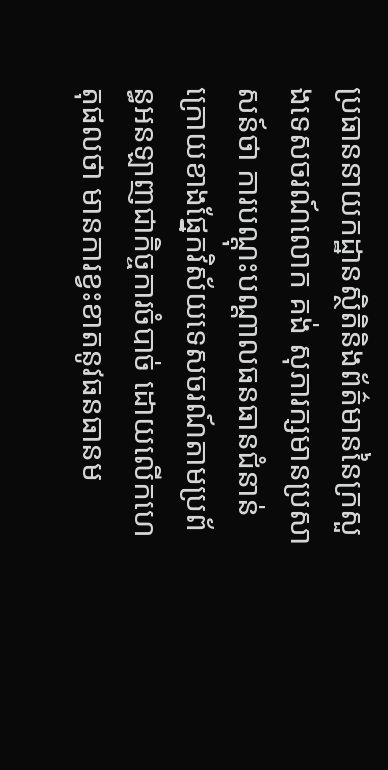ប្រធាននាយកដ្ឋានស្ថិតិនិងព័ត៌មាននៃក្រសួងទេសចរណ៍លោក គង់ សុភារក្សមានប្រសាសន៍ថា ការបណ្តុះបណ្តាលធនធានជំនាន់ក្រោយខាងផ្នែកវិស័យទេសចរណ៍តាមប្រព័ន្ធអនឡាញជាកិច្ចការចំបាច់ ដោយលើកហេតុផលថា មានការខ្វះខាតនូវធនធានម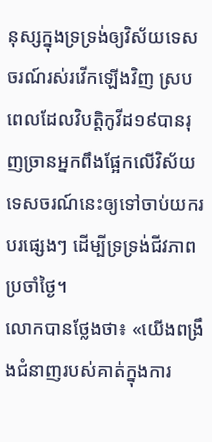នុស្សក្នុងទ្រទ្រង់ឲ្យវិស័យទេសចរណ៍រស់រវើកឡើងវិញ ស្របពេលដែលវិបត្តិកូវីដ១៩បានរុញច្រានអ្នកពឹងផ្អែកលើវិស័យទេសចរណ៍នេះឲ្យទៅចាប់យករបរផ្សេងៗ ដើម្បីទ្រទ្រង់ជីវភាពប្រចាំថ្ងៃ។
លោកបានថ្លែងថា៖ «យើងពង្រឹងជំនាញរបស់គាត់ក្នុងការ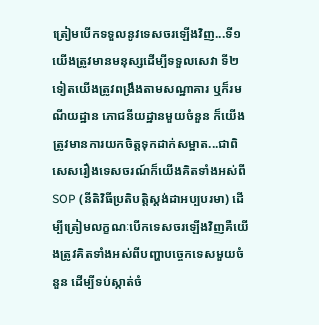ត្រៀមបើកទទួលនូវទេសចរឡើងវិញ...ទី១ យើងត្រូវមានមនុស្សដើម្បីទទួលសេវា ទី២ទៀតយើងត្រូវពង្រឹងតាមសណ្ឋាគារ ឬក៏រមណីយដ្ឋាន ភោជនីយដ្ឋានមួយចំនួន ក៏យើងត្រូវមានការយកចិត្តទុកដាក់សម្អាត...ជាពិសេសរឿងទេសចរណ៍ក៏យើងគិតទាំងអស់ពី SOP (នីតិវិធីប្រតិបត្តិស្តង់ដាអប្បបរមា) ដើម្បីត្រៀមលក្ខណៈបើកទេសចរឡើងវិញគឺយើងត្រូវគិតទាំងអស់ពីបញ្ហាបច្ចេកទេសមួយចំនួន ដើម្បីទប់ស្កាត់ចំ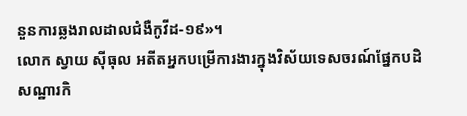នួនការឆ្លងរាលដាលជំងឺកូវីដ-១៩»។
លោក ស្វាយ ស៊ីធុល អតីតអ្នកបម្រើការងារក្នុងវិស័យទេសចរណ៍ផ្នែកបដិសណ្ឋារកិ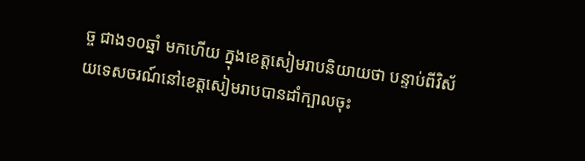ច្ច ជាង១០ឆ្នាំ មកហើយ ក្នុងខេត្តសៀមរាបនិយាយថា បន្ទាប់ពីវិស័យទេសចរណ៍នៅខេត្តសៀមរាបបានដាំក្បាលចុះ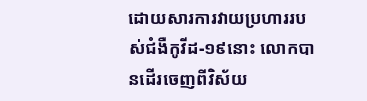ដោយសារការវាយប្រហាររបស់ជំងឺកូវីដ-១៩នោះ លោកបានដើរចេញពីវិស័យ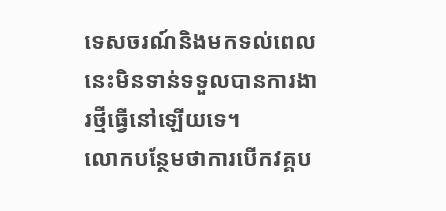ទេសចរណ៍និងមកទល់ពេលនេះមិនទាន់ទទួលបានការងារថ្មីធ្វើនៅឡើយទេ។
លោកបន្ថែមថាការបើកវគ្គប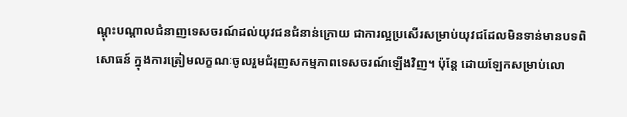ណ្តុះបណ្តាលជំនាញទេសចរណ៍ដល់យុវជនជំនាន់ក្រោយ ជាការល្អប្រសើរសម្រាប់យុវជដែលមិនទាន់មានបទពិសោធន៍ ក្នុងការត្រៀមលក្ខណៈចូលរួមជំរុញសកម្មភាពទេសចរណ៍ឡើងវិញ។ ប៉ុន្តែ ដោយឡែកសម្រាប់លោ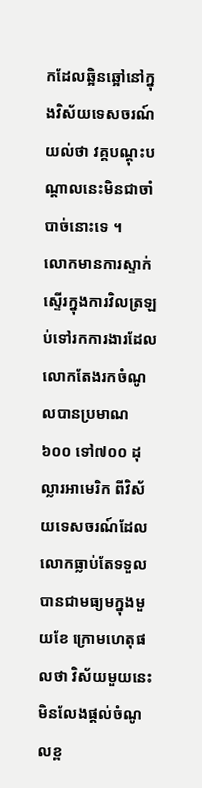កដែលឆ្អិនឆ្អៅនៅក្នុងវិស័យទេសចរណ៍យល់ថា វគ្គបណ្តុះបណ្តាលនេះមិនជាចាំបាច់នោះទេ ។
លោកមានការស្ទាក់ស្ទើរក្នុងការវិលត្រឡប់ទៅរកការងារដែលលោកតែងរកចំណូលបានប្រមាណ៦០០ ទៅ៧០០ ដុល្លារអាមេរិក ពីវិស័យទេសចរណ៍ដែលលោកធ្លាប់តែទទួលបានជាមធ្យមក្នុងមួយខែ ក្រោមហេតុផលថា វិស័យមួយនេះមិនលែងផ្តល់ចំណូលខ្ព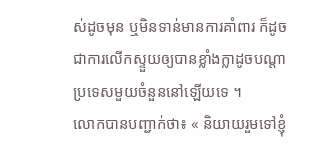ស់ដូចមុន ឬមិនទាន់មានការគាំពារ ក៏ដូចជាការលើកស្ទួយឲ្យបានខ្លាំងក្លាដូចបណ្តាប្រទេសមួយចំនួននៅឡើយទេ ។
លោកបានបញ្ជាក់ថា៖ « និយាយរួមទៅខ្ញុំ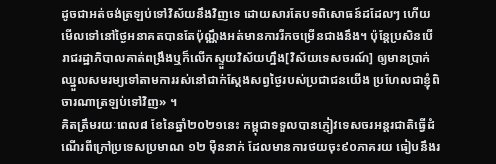ដូចជាអត់ចង់ត្រឡប់ទៅវិស័យនឹងវិញទេ ដោយសារតែបទពិសោធន៍ដដែលៗ ហើយមើលទៅនៅថ្ងៃអនាគតបានតែប៉ុណ្ណឹងអត់មានការរីកចម្រើនជាងនឹង។ ប៉ុន្តែប្រសិនបើរាជរដ្ឋាភិបាលគាត់ពង្រឹងឬក៏លើកស្ទួយវិស័យហ្នឹង[វិស័យទេសចរណ៍] ឲ្យមានប្រាក់ឈ្នួលសមរម្យទៅតាមការរស់នៅជាក់ស្តែងសព្វថ្ងៃរបស់ប្រជាជនយើង ប្រហែលជាខ្ញុំពិចារណាត្រឡប់ទៅវិញ» ។
គិតត្រឹមរយៈពេល៨ ខែនៃឆ្នាំ២០២១នេះ កម្ពុជាទទួលបានភ្ញៀវទេសចរអន្តរជាតិធ្វើដំណើរពីក្រៅប្រទេសប្រមាណ ១២ ម៉ឺននាក់ ដែលមានការថយចុះ៩០ភាគរយ ធៀបនឹងរ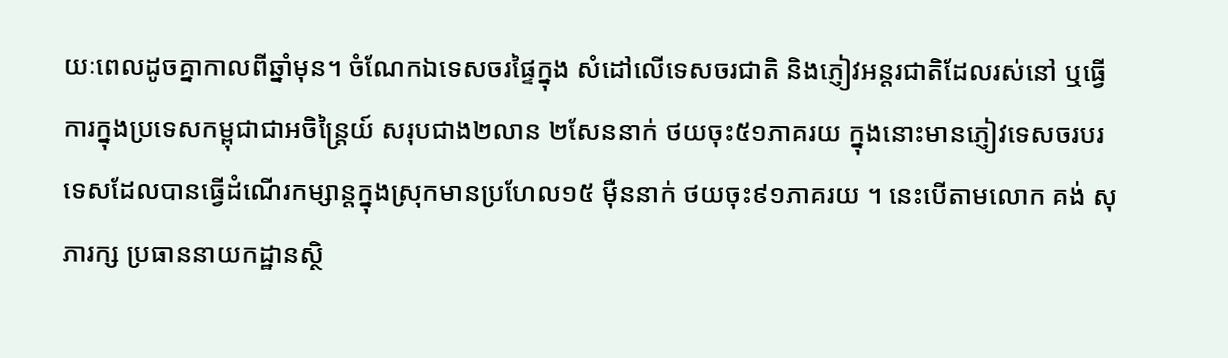យៈពេលដូចគ្នាកាលពីឆ្នាំមុន។ ចំណែកឯទេសចរផ្ទៃក្នុង សំដៅលើទេសចរជាតិ និងភ្ញៀវអន្តរជាតិដែលរស់នៅ ឬធ្វើការក្នុងប្រទេសកម្ពុជាជាអចិន្ត្រៃយ៍ សរុបជាង២លាន ២សែននាក់ ថយចុះ៥១ភាគរយ ក្នុងនោះមានភ្ញៀវទេសចរបរទេសដែលបានធ្វើដំណើរកម្សាន្តក្នុងស្រុកមានប្រហែល១៥ ម៉ឺននាក់ ថយចុះ៩១ភាគរយ ។ នេះបើតាមលោក គង់ សុភារក្ស ប្រធាននាយកដ្ឋានស្ថិ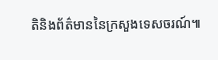តិនិងព័ត៌មាននៃក្រសួងទេសចរណ៍៕